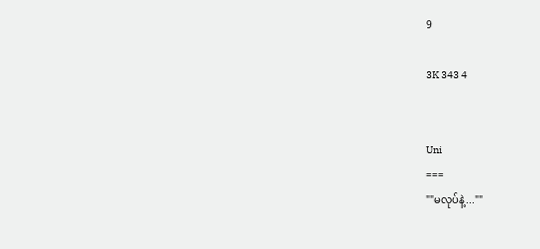9

3K 343 4


Uni
===
""မလုပ်နဲ့...""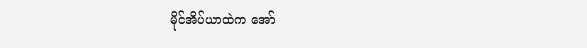မိုင်အိပ်ယာထဲက အော်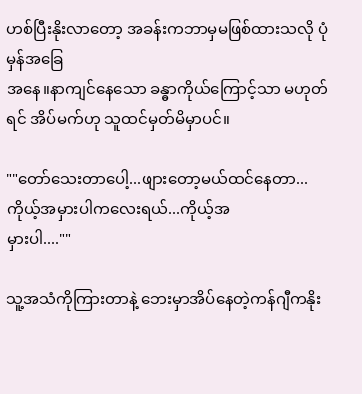ဟစ်ပြီးနိုးလာတော့ အခန်းကဘာမှမဖြစ်ထားသလို ပုံမှန်အခြေ
အနေ။နာကျင်နေသော ခန္ဓာကိုယ်ကြောင့်သာ မဟုတ်ရင် အိပ်မက်ဟု သူထင်မှတ်မိမှာပင်။

""တော်သေးတာပေါ့...ဖျားတော့မယ်ထင်နေတာ...ကိုယ့်အမှားပါကလေးရယ်...ကိုယ့်အ
မှားပါ....""

သူ့အသံကိုကြားတာနဲ့ ဘေးမှာအိပ်နေတဲ့ကန်ဂျီကနိုး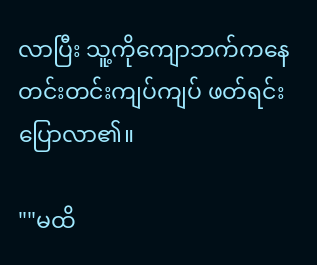လာပြီး သူ့ကိုကျောဘက်ကနေတင်းတင်းကျပ်ကျပ် ဖတ်ရင်းပြောလာ၏။

""မထိ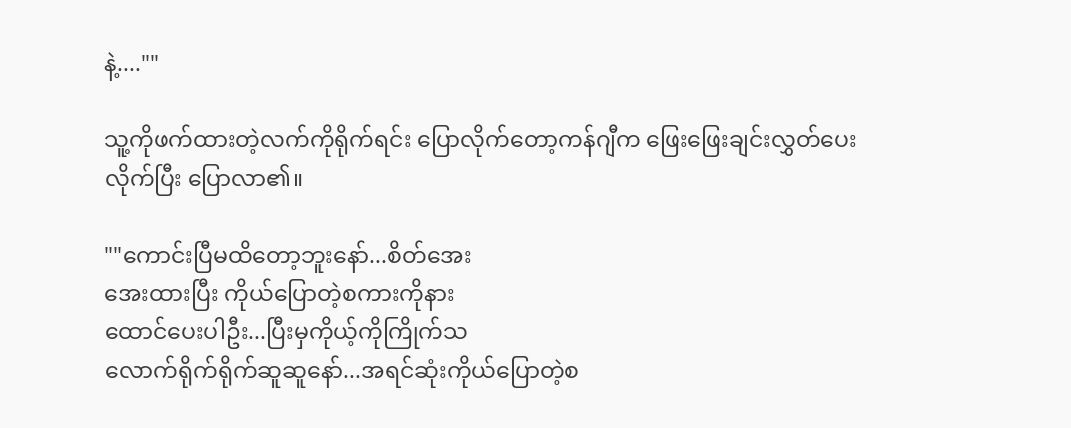နဲ့....""

သူ့ကိုဖက်ထားတဲ့လက်ကိုရိုက်ရင်း ပြောလိုက်တော့ကန်ဂျီက ဖြေးဖြေးချင်းလွှတ်ပေးလိုက်ပြီး ပြောလာ၏။

""ကောင်းပြီမထိတော့ဘူးနော်...စိတ်အေး
အေးထားပြီး ကိုယ်ပြောတဲ့စကားကိုနား
ထောင်ပေးပါဦး...ပြီးမှကိုယ့်ကိုကြိုက်သ
လောက်ရိုက်ရိုက်ဆူဆူနော်...အရင်ဆုံးကိုယ်ပြောတဲ့စ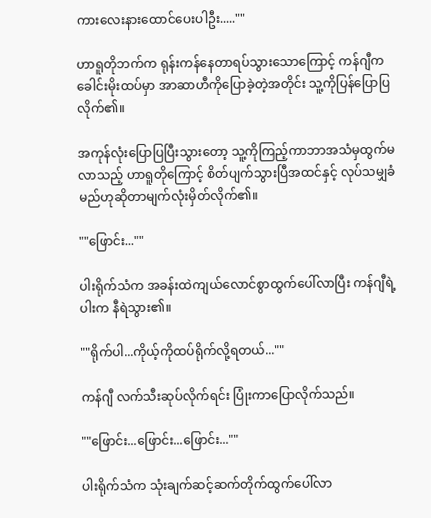ကားလေးနားထောင်ပေးပါဦး.....""

ဟာရူတိုဘက်က ရုန်းကန်နေတာရပ်သွားသောကြောင့် ကန်ဂျီက ခေါင်းမိုးထပ်မှာ အာဆာဟီကိုပြောခဲ့တဲ့အတိုင်း သူ့ကိုပြန်ပြောပြလိုက်၏။

အကုန်လုံးပြောပြပြီးသွားတော့ သူ့ကိုကြည့်ကာဘာအသံမှထွက်မလာသည့် ဟာရူတိုကြောင့် စိတ်ပျက်သွားပြီအထင်နှင့် လုပ်သမျှခံမည်ဟုဆိုတာမျက်လုံးမှိတ်လိုက်၏။

""ဖြောင်း...""

ပါးရိုက်သံက အခန်းထဲကျယ်လောင်စွာထွက်ပေါ်လာပြီး ကန်ဂျီရဲ့ပါးက နီရဲသွား၏။

""ရိုက်ပါ...ကိုယ့်ကိုထပ်ရိုက်လို့ရတယ်...""

ကန်ဂျီ လက်သီးဆုပ်လိုက်ရင်း ပြုံးကာပြောလိုက်သည်။

""ဖြောင်း...ဖြောင်း...ဖြောင်း...""

ပါးရိုက်သံက သုံးချက်ဆင့်ဆက်တိုက်ထွက်ပေါ်လာ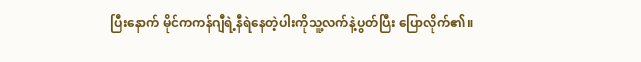ပြီးနောက် မိုင်ကကန်ဂျီရဲ့နီရဲနေတဲ့ပါးကိုသူ့လက်နဲ့ပွတ်ပြီး ပြောလိုက်၏။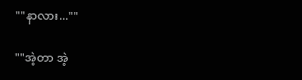""နာလား...""

""အဲ့တာ အဲ့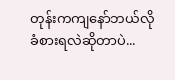တုန်းကကျနော်ဘယ်လိုခံစားရလဲဆိုတာပဲ...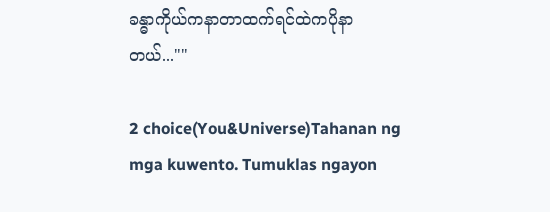ခန္ဓာကိုယ်ကနာတာထက်ရင်ထဲကပိုနာတယ်...""

2 choice(You&Universe)Tahanan ng mga kuwento. Tumuklas ngayon